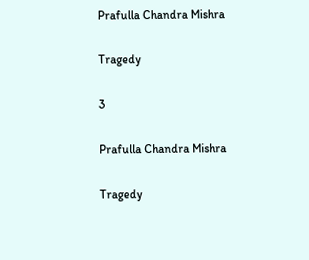Prafulla Chandra Mishra

Tragedy

3

Prafulla Chandra Mishra

Tragedy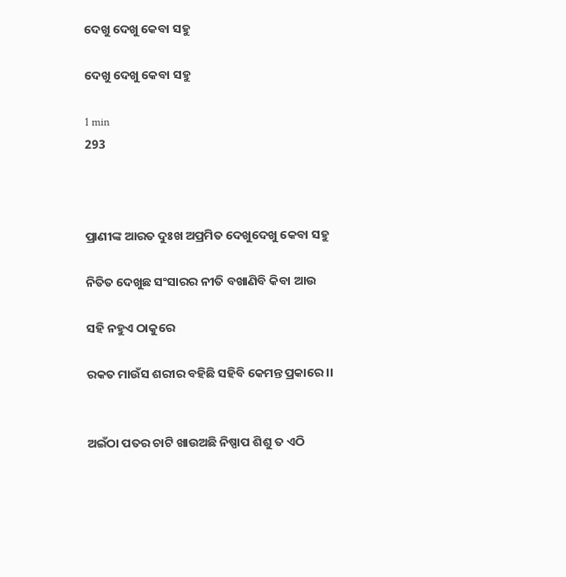ଦେଖୁ ଦେଖୁ କେବା ସହୁ

ଦେଖୁ ଦେଖୁ କେବା ସହୁ

1 min
293



ପ୍ରାଣୀଙ୍କ ଆରତ ଦୁଃଖ ଅପ୍ରମିତ ଦେଖୁଦେଖୁ କେବା ସହୁ

ନିତିତ ଦେଖୁଛ ସଂସାରର ନୀତି ବଖାଣିବି କିବା ଆଉ

ସହି ନହୁଏ ଠାକୁରେ

ରକତ ମାଉଁସ ଶରୀର ବହିଛି ସହିବି କେମନ୍ତ ପ୍ରକାରେ ।।


ଅଇଁଠା ପତର ଚାଟି ଖାଉଅଛି ନିଷ୍ପାପ ଶିଶୁ ତ ଏଠି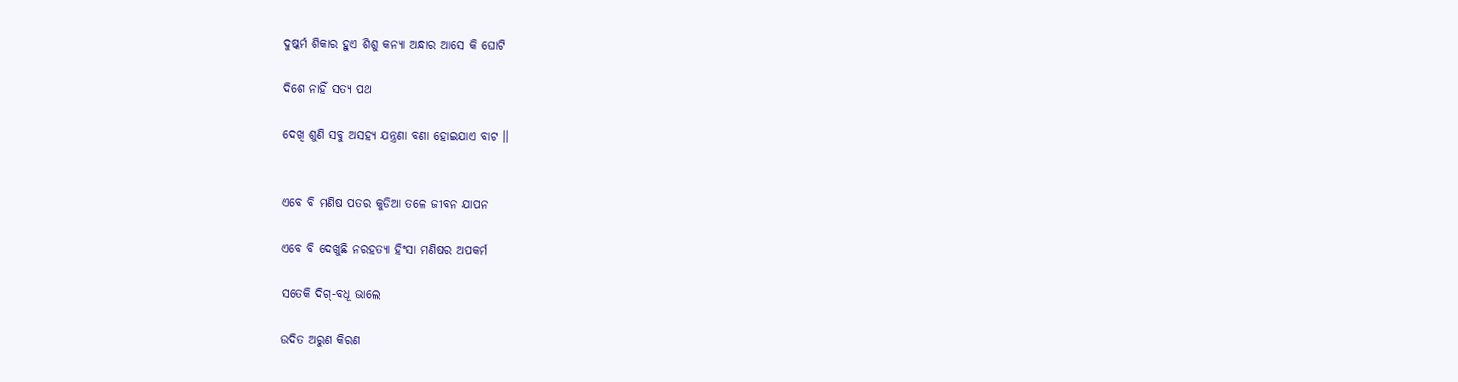ଦୁଷ୍କର୍ମ ଶିକାର ହୁଏ ଶିଶୁ କନ୍ୟା ଅନ୍ଧାର ଆସେ କି ଘୋଟି

ଦିଶେ ନାହିଁ ସତ୍ୟ ପଥ

ଦେଖି ଶୁଣି ସବୁ ଅସହ୍ୟ ଯନ୍ତ୍ରଣା ବଣା ହୋଇଯାଏ ବାଟ ।।


ଏବେ ବି ମଣିଷ ପତର କୁଡିଆ ତଳେ‌ ଜୀବନ ଯାପନ

ଏବେ ବି ଦେଖୁଛି ନରହତ୍ୟା ହିଂସା ମଣିଷର ଅପକର୍ମ

ସତେକି ଦିଗ୍-ବଧୂ ଭାଲେ

ଉଦିତ ଅରୁଣ କିରଣ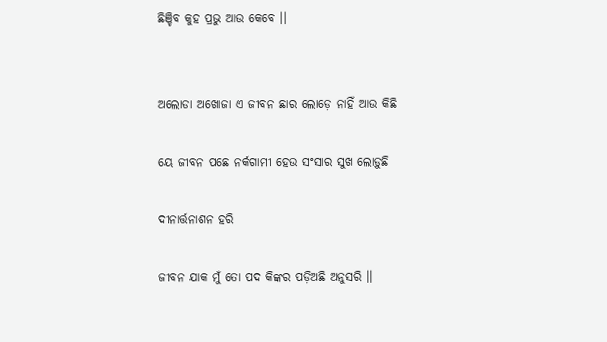ଛିଞ୍ଚିବ କୁହ ପ୍ରଭୁ ଆଉ କେବେ ।।


ଅଲୋଡା ଅଖୋଜା ଏ ଜୀବନ ଛାର ଲୋଡ଼େ ନାହିଁ ଆଉ କିଛି

ୟେ ଜୀବନ ପଛେ ନର୍କଗାମୀ ହେଉ ସଂସାର ସୁଖ ଲୋଡ଼ୁଛି

ଦୀନାର୍ତ୍ତନାଶନ ହରି

ଜୀବନ ଯାକ ମୁଁ ତୋ ପଦ କିଙ୍କର ପଡ଼ିଅଛି ଅନୁସରି ।।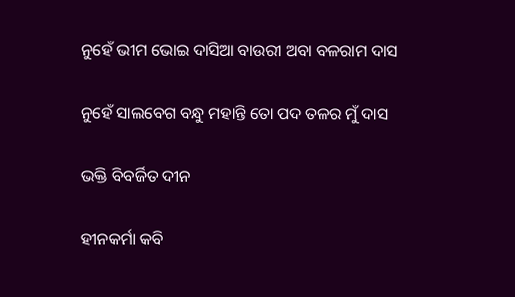ନୁହେଁ ଭୀମ ଭୋଇ ଦାସିଆ ବାଉରୀ ଅବା ବଳରାମ ଦାସ

ନୁହେଁ ସାଲବେଗ ବନ୍ଧୁ ମହାନ୍ତି ତୋ ପଦ ତଳର ମୁଁ ଦାସ

ଭକ୍ତି ବିବର୍ଜିତ ଦୀନ

ହୀନକର୍ମା କବି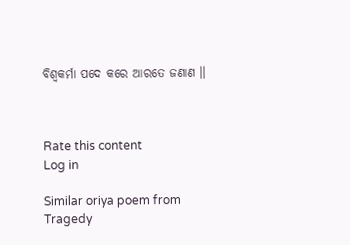ବିଶ୍ଵକର୍ମା ପଦେ କରେ ଆରତେ ଜଣାଣ ।।



Rate this content
Log in

Similar oriya poem from Tragedy